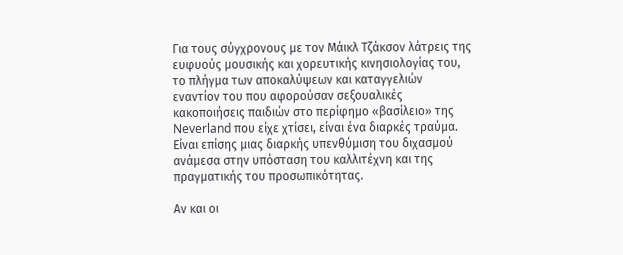Για τους σύγχρονους με τον Μάικλ Τζάκσον λάτρεις της ευφυούς μουσικής και χορευτικής κινησιολογίας του, το πλήγμα των αποκαλύψεων και καταγγελιών εναντίον του που αφορούσαν σεξουαλικές κακοποιήσεις παιδιών στο περίφημο «βασίλειο» της Neverland που είχε χτίσει, είναι ένα διαρκές τραύμα. Είναι επίσης μιας διαρκής υπενθύμιση του διχασμού ανάμεσα στην υπόσταση του καλλιτέχνη και της πραγματικής του προσωπικότητας.

Αν και οι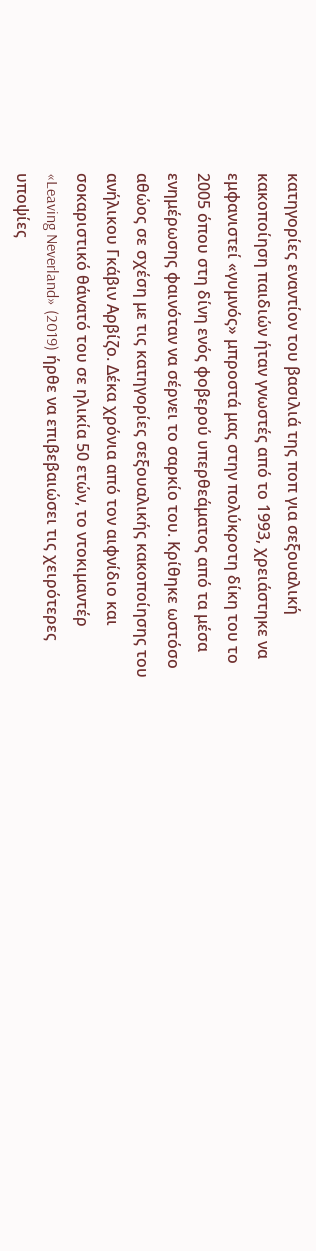κατηγορίες εναντίον του βασιλιά της ποπ για σεξουαλική κακοποίηση παιδιών ήταν γνωστές από το 1993, χρειάστηκε να εμφανιστεί «γυμνός» μπροστά μας στην πολύκροτη δίκη του το 2005 όπου στη δίνη ενός φοβερού υπερθεάματος από τα μέσα ενημέρωσης φαινόταν να σέρνει το σαρκίο του. Κρίθηκε ωστόσο αθώος σε σχέση με τις κατηγορίες σεξουαλικής κακοποίησης του ανήλικου Γκάβιν Αρβίζο. Δέκα χρόνια από τον αιφνίδιο και σοκαριστικό θάνατό του σε ηλικία 50 ετών, το ντοκιμαντέρ «Leaving Neverland» (2019) ήρθε να επιβεβαιώσει τις χειρότερες υποψίες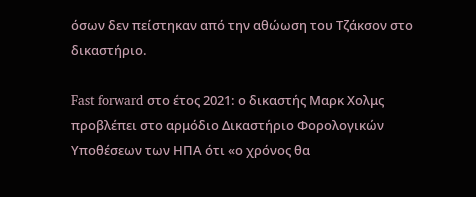όσων δεν πείστηκαν από την αθώωση του Τζάκσον στο δικαστήριο.

Fast forward στο έτος 2021: ο δικαστής Μαρκ Χολμς προβλέπει στο αρμόδιο Δικαστήριο Φορολογικών Υποθέσεων των ΗΠΑ ότι «ο χρόνος θα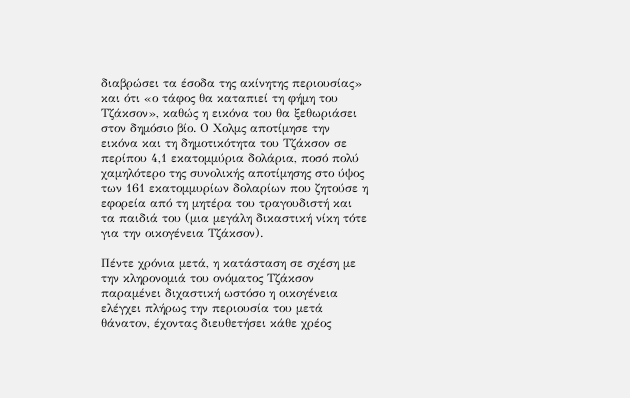διαβρώσει τα έσοδα της ακίνητης περιουσίας» και ότι «ο τάφος θα καταπιεί τη φήμη του Τζάκσον», καθώς η εικόνα του θα ξεθωριάσει στον δημόσιο βίο. Ο Χολμς αποτίμησε την εικόνα και τη δημοτικότητα του Τζάκσον σε περίπου 4,1 εκατομμύρια δολάρια, ποσό πολύ χαμηλότερο της συνολικής αποτίμησης στο ύψος των 161 εκατομμυρίων δολαρίων που ζητούσε η εφορεία από τη μητέρα του τραγουδιστή και τα παιδιά του (μια μεγάλη δικαστική νίκη τότε για την οικογένεια Τζάκσον).

Πέντε χρόνια μετά, η κατάσταση σε σχέση με την κληρονομιά του ονόματος Τζάκσον παραμένει διχαστική ωστόσο η οικογένεια ελέγχει πλήρως την περιουσία του μετά θάνατον, έχοντας διευθετήσει κάθε χρέος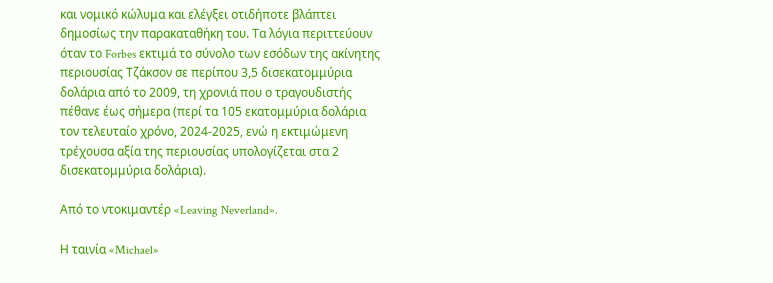και νομικό κώλυμα και ελέγξει οτιδήποτε βλάπτει δημοσίως την παρακαταθήκη του. Τα λόγια περιττεύουν όταν το Forbes εκτιμά το σύνολο των εσόδων της ακίνητης περιουσίας Τζάκσον σε περίπου 3,5 δισεκατομμύρια δολάρια από το 2009, τη χρονιά που ο τραγουδιστής πέθανε έως σήμερα (περί τα 105 εκατομμύρια δολάρια τον τελευταίο χρόνο, 2024-2025, ενώ η εκτιμώμενη τρέχουσα αξία της περιουσίας υπολογίζεται στα 2 δισεκατομμύρια δολάρια).

Από το ντοκιμαντέρ «Leaving Neverland».

Η ταινία «Michael»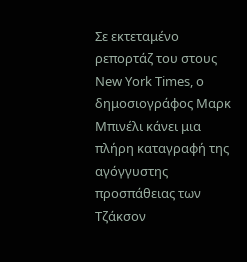Σε εκτεταμένο ρεπορτάζ του στους New York Times, ο δημοσιογράφος Μαρκ Μπινέλι κάνει μια πλήρη καταγραφή της αγόγγυστης προσπάθειας των Τζάκσον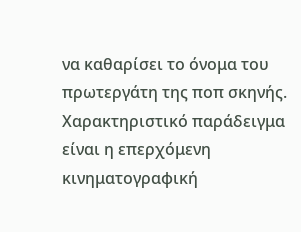να καθαρίσει το όνομα του πρωτεργάτη της ποπ σκηνής. Χαρακτηριστικό παράδειγμα είναι η επερχόμενη κινηματογραφική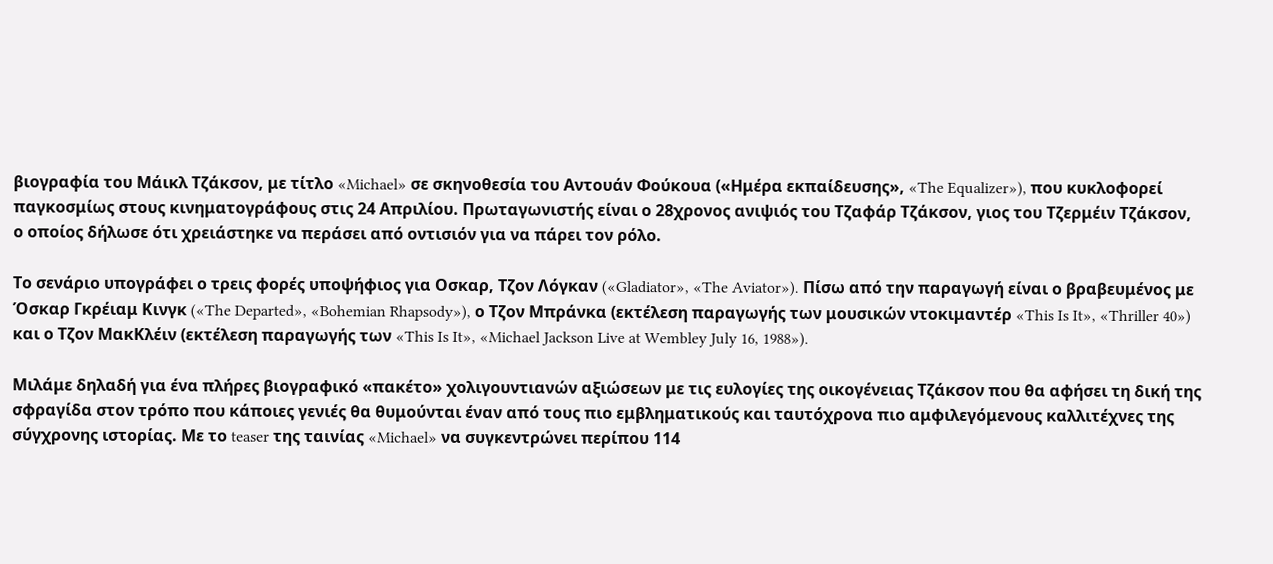βιογραφία του Μάικλ Τζάκσον, με τίτλο «Michael» σε σκηνοθεσία του Αντουάν Φούκουα («Ημέρα εκπαίδευσης», «The Equalizer»), που κυκλοφορεί παγκοσμίως στους κινηματογράφους στις 24 Απριλίου. Πρωταγωνιστής είναι ο 28χρονος ανιψιός του Τζαφάρ Τζάκσον, γιος του Τζερμέιν Τζάκσον, ο οποίος δήλωσε ότι χρειάστηκε να περάσει από οντισιόν για να πάρει τον ρόλο.

Το σενάριο υπογράφει ο τρεις φορές υποψήφιος για Οσκαρ, Τζον Λόγκαν («Gladiator», «The Aviator»). Πίσω από την παραγωγή είναι ο βραβευμένος με Όσκαρ Γκρέιαμ Κινγκ («The Departed», «Bohemian Rhapsody»), ο Τζον Μπράνκα (εκτέλεση παραγωγής των μουσικών ντοκιμαντέρ «This Is It», «Thriller 40») και ο Τζον ΜακΚλέιν (εκτέλεση παραγωγής των «This Is It», «Michael Jackson Live at Wembley July 16, 1988»).

Μιλάμε δηλαδή για ένα πλήρες βιογραφικό «πακέτο» χολιγουντιανών αξιώσεων με τις ευλογίες της οικογένειας Τζάκσον που θα αφήσει τη δική της σφραγίδα στον τρόπο που κάποιες γενιές θα θυμούνται έναν από τους πιο εμβληματικούς και ταυτόχρονα πιο αμφιλεγόμενους καλλιτέχνες της σύγχρονης ιστορίας. Με το teaser της ταινίας «Michael» να συγκεντρώνει περίπου 114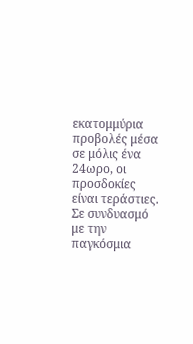εκατομμύρια προβολές μέσα σε μόλις ένα 24ωρο, οι προσδοκίες είναι τεράστιες. Σε συνδυασμό με την παγκόσμια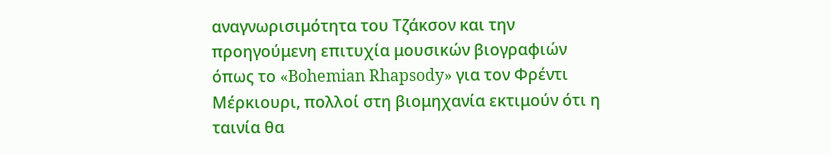αναγνωρισιμότητα του Τζάκσον και την προηγούμενη επιτυχία μουσικών βιογραφιών όπως το «Bohemian Rhapsody» για τον Φρέντι Μέρκιουρι, πολλοί στη βιομηχανία εκτιμούν ότι η ταινία θα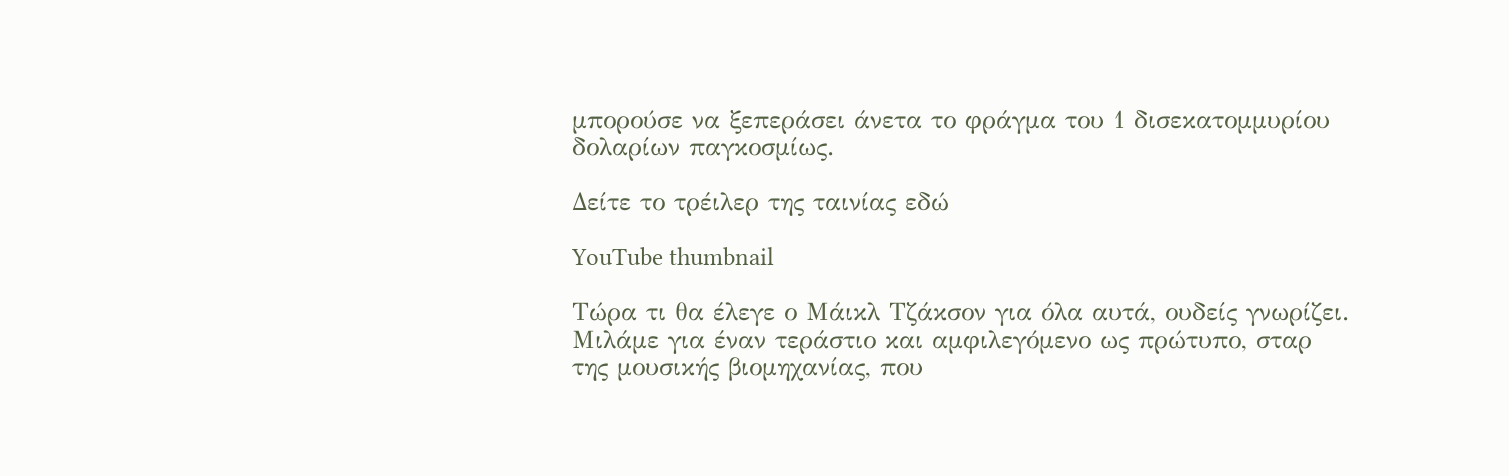μπορούσε να ξεπεράσει άνετα το φράγμα του 1 δισεκατομμυρίου δολαρίων παγκοσμίως.

Δείτε το τρέιλερ της ταινίας εδώ

YouTube thumbnail

Τώρα τι θα έλεγε ο Μάικλ Τζάκσον για όλα αυτά, ουδείς γνωρίζει. Μιλάμε για έναν τεράστιο και αμφιλεγόμενο ως πρώτυπο, σταρ της μουσικής βιομηχανίας, που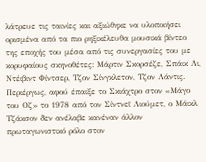λάτρευε τις ταινίες και αξιώθηκε να υλοποιήσει ορισμένα από τα πιο ρηξικέλευθα μουσικά βίντεο της εποχής του μέσα από τις συνεργασίες του με κορυφαίους σκηνοθέτες: Μάρτιν Σκορσέζε, Σπάικ Λι, Ντέιβιντ Φίντσερ, Τζον Σίνγκλετον, Τζον Λάντις. Περιέργως, αφού έπαιξε το Σκιάχτρο στον «Μάγο του Οζ» το 1978 από τον Σίντνεϊ Λιούμετ, ο Μάικλ Τζάκσον δεν ανέλαβε κανέναν άλλον πρωταγωνιστικό ρόλο στον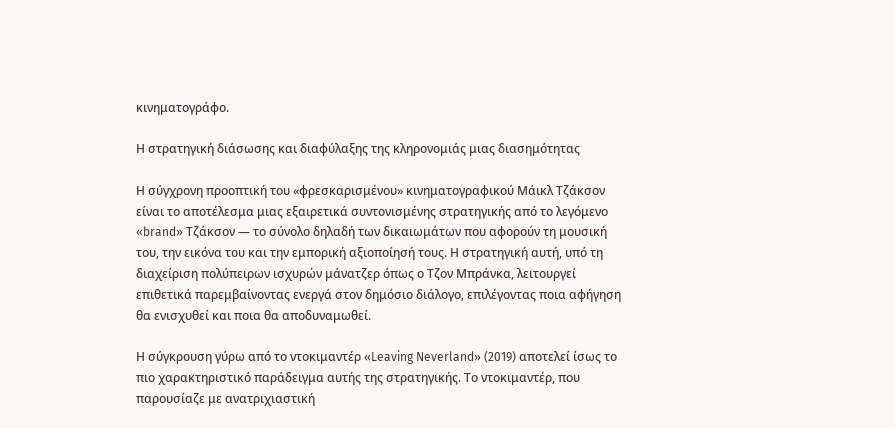κινηματογράφο.

Η στρατηγική διάσωσης και διαφύλαξης της κληρονομιάς μιας διασημότητας

Η σύγχρονη προοπτική του «φρεσκαρισμένου» κινηματογραφικού Μάικλ Τζάκσον είναι το αποτέλεσμα μιας εξαιρετικά συντονισμένης στρατηγικής από το λεγόμενο «brand» Τζάκσον — το σύνολο δηλαδή των δικαιωμάτων που αφορούν τη μουσική του, την εικόνα του και την εμπορική αξιοποίησή τους. Η στρατηγική αυτή, υπό τη διαχείριση πολύπειρων ισχυρών μάνατζερ όπως ο Τζον Μπράνκα, λειτουργεί επιθετικά παρεμβαίνοντας ενεργά στον δημόσιο διάλογο, επιλέγοντας ποια αφήγηση θα ενισχυθεί και ποια θα αποδυναμωθεί.

Η σύγκρουση γύρω από το ντοκιμαντέρ «Leaving Neverland» (2019) αποτελεί ίσως το πιο χαρακτηριστικό παράδειγμα αυτής της στρατηγικής. Το ντοκιμαντέρ, που παρουσίαζε με ανατριχιαστική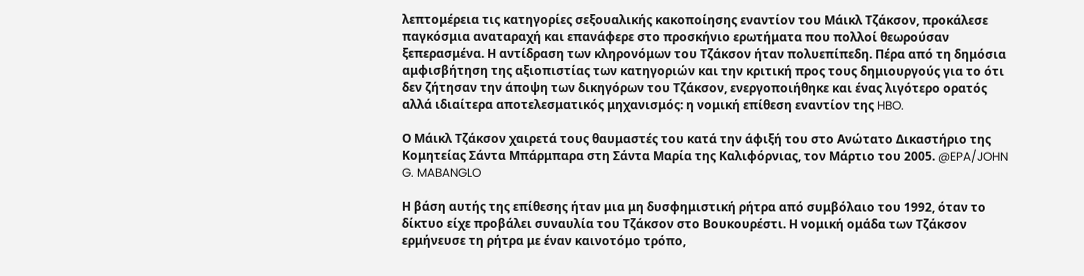λεπτομέρεια τις κατηγορίες σεξουαλικής κακοποίησης εναντίον του Μάικλ Τζάκσον, προκάλεσε παγκόσμια αναταραχή και επανάφερε στο προσκήνιο ερωτήματα που πολλοί θεωρούσαν ξεπερασμένα. Η αντίδραση των κληρονόμων του Τζάκσον ήταν πολυεπίπεδη. Πέρα από τη δημόσια αμφισβήτηση της αξιοπιστίας των κατηγοριών και την κριτική προς τους δημιουργούς για το ότι δεν ζήτησαν την άποψη των δικηγόρων του Τζάκσον, ενεργοποιήθηκε και ένας λιγότερο ορατός αλλά ιδιαίτερα αποτελεσματικός μηχανισμός: η νομική επίθεση εναντίον της HBO.

Ο Μάικλ Τζάκσον χαιρετά τους θαυμαστές του κατά την άφιξή του στο Ανώτατο Δικαστήριο της Κομητείας Σάντα Μπάρμπαρα στη Σάντα Μαρία της Καλιφόρνιας, τον Μάρτιο του 2005. @EPA/JOHN G. MABANGLO

Η βάση αυτής της επίθεσης ήταν μια μη δυσφημιστική ρήτρα από συμβόλαιο του 1992, όταν το δίκτυο είχε προβάλει συναυλία του Τζάκσον στο Βουκουρέστι. Η νομική ομάδα των Τζάκσον ερμήνευσε τη ρήτρα με έναν καινοτόμο τρόπο,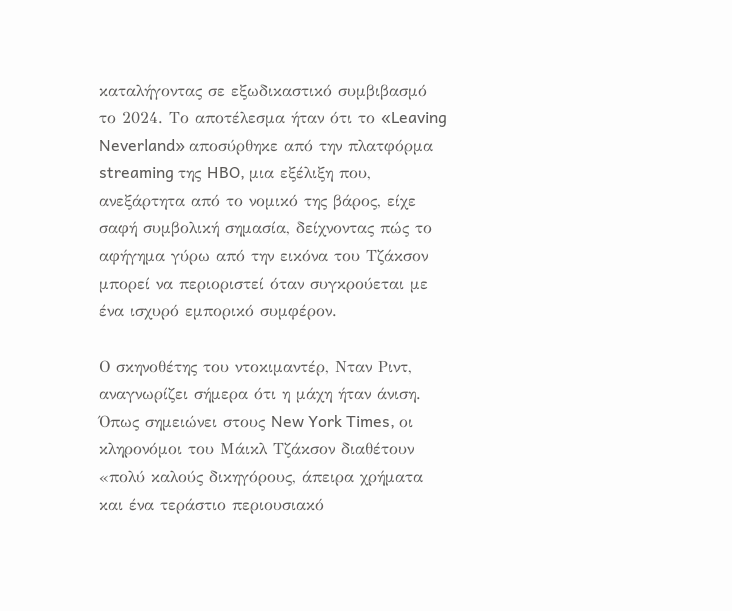καταλήγοντας σε εξωδικαστικό συμβιβασμό το 2024. Το αποτέλεσμα ήταν ότι το «Leaving Neverland» αποσύρθηκε από την πλατφόρμα streaming της HBO, μια εξέλιξη που, ανεξάρτητα από το νομικό της βάρος, είχε σαφή συμβολική σημασία, δείχνοντας πώς το αφήγημα γύρω από την εικόνα του Τζάκσον μπορεί να περιοριστεί όταν συγκρούεται με ένα ισχυρό εμπορικό συμφέρον.

Ο σκηνοθέτης του ντοκιμαντέρ, Νταν Ριντ, αναγνωρίζει σήμερα ότι η μάχη ήταν άνιση. Όπως σημειώνει στους New York Times, οι κληρονόμοι του Μάικλ Τζάκσον διαθέτουν «πολύ καλούς δικηγόρους, άπειρα χρήματα και ένα τεράστιο περιουσιακό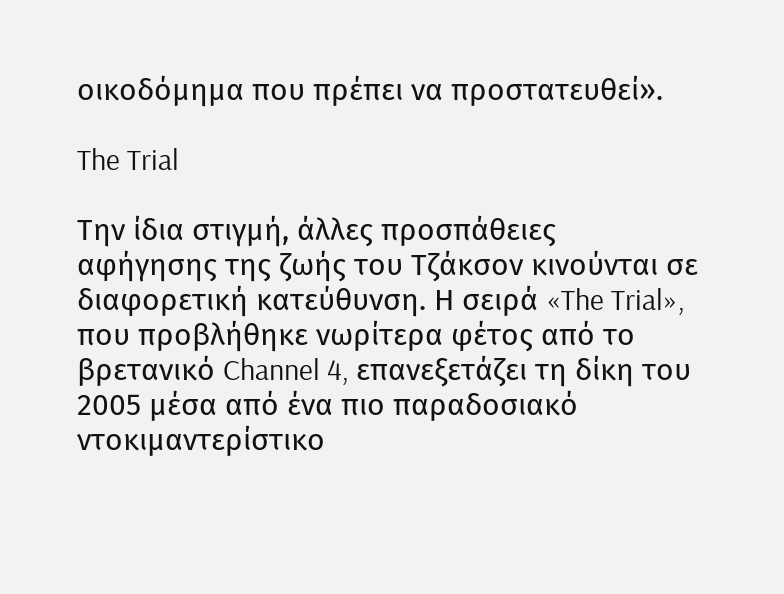οικοδόμημα που πρέπει να προστατευθεί».

The Trial

Την ίδια στιγμή, άλλες προσπάθειες αφήγησης της ζωής του Τζάκσον κινούνται σε διαφορετική κατεύθυνση. Η σειρά «The Trial», που προβλήθηκε νωρίτερα φέτος από το βρετανικό Channel 4, επανεξετάζει τη δίκη του 2005 μέσα από ένα πιο παραδοσιακό ντοκιμαντερίστικο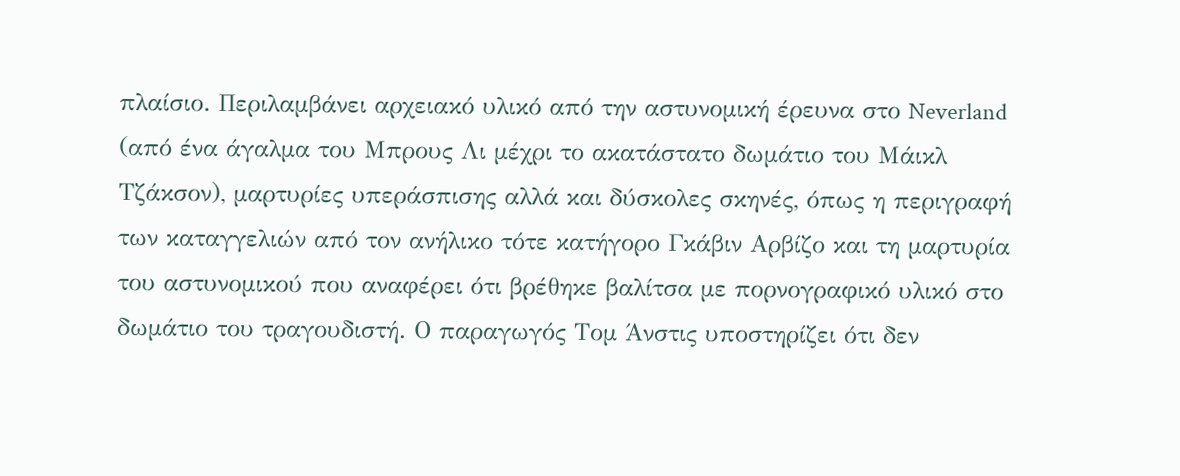πλαίσιο. Περιλαμβάνει αρχειακό υλικό από την αστυνομική έρευνα στο Neverland (από ένα άγαλμα του Μπρους Λι μέχρι το ακατάστατο δωμάτιο του Μάικλ Τζάκσον), μαρτυρίες υπεράσπισης αλλά και δύσκολες σκηνές, όπως η περιγραφή των καταγγελιών από τον ανήλικο τότε κατήγορο Γκάβιν Αρβίζο και τη μαρτυρία του αστυνομικού που αναφέρει ότι βρέθηκε βαλίτσα με πορνογραφικό υλικό στο δωμάτιο του τραγουδιστή. Ο παραγωγός Τομ Άνστις υποστηρίζει ότι δεν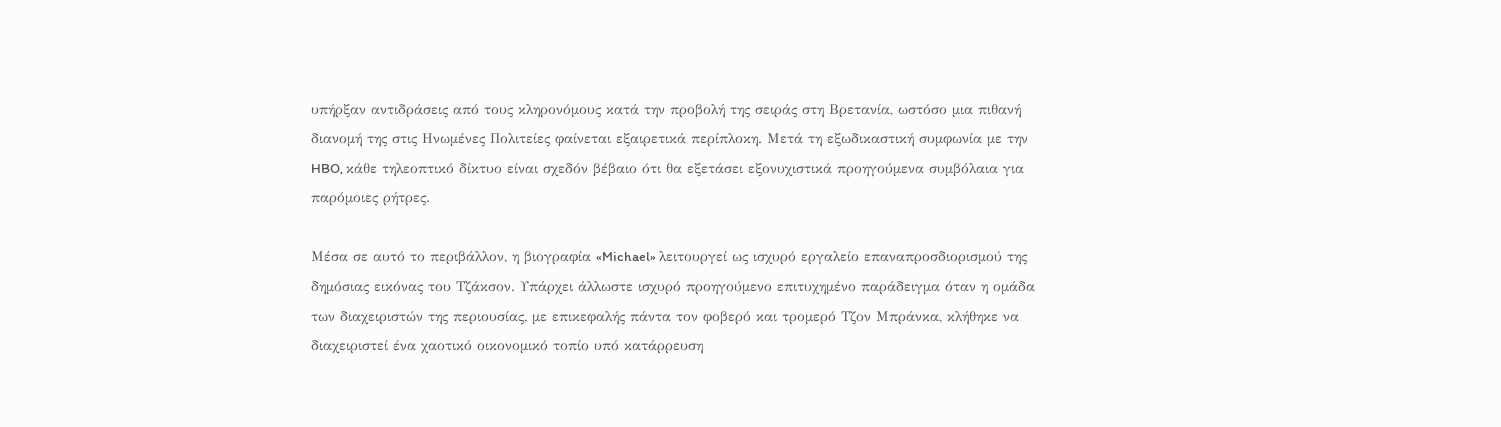υπήρξαν αντιδράσεις από τους κληρονόμους κατά την προβολή της σειράς στη Βρετανία, ωστόσο μια πιθανή διανομή της στις Ηνωμένες Πολιτείες φαίνεται εξαιρετικά περίπλοκη. Μετά τη εξωδικαστική συμφωνία με την HBO, κάθε τηλεοπτικό δίκτυο είναι σχεδόν βέβαιο ότι θα εξετάσει εξονυχιστικά προηγούμενα συμβόλαια για παρόμοιες ρήτρες.

Μέσα σε αυτό το περιβάλλον, η βιογραφία «Michael» λειτουργεί ως ισχυρό εργαλείο επαναπροσδιορισμού της δημόσιας εικόνας του Τζάκσον. Υπάρχει άλλωστε ισχυρό προηγούμενο επιτυχημένο παράδειγμα όταν η ομάδα των διαχειριστών της περιουσίας, με επικεφαλής πάντα τον φοβερό και τρομερό Τζον Μπράνκα, κλήθηκε να διαχειριστεί ένα χαοτικό οικονομικό τοπίο υπό κατάρρευση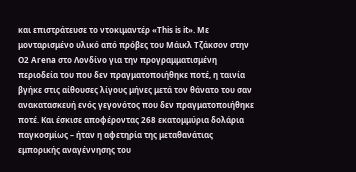και επιστράτευσε το ντοκιμαντέρ «This is it». Με μονταρισμένο υλικό από πρόβες του Μάικλ Τζάκσον στην O2 Arena στο Λονδίνο για την προγραμματισμένη περιοδεία του που δεν πραγματοποιήθηκε ποτέ, η ταινία βγήκε στις αίθουσες λίγους μήνες μετά τον θάνατο του σαν ανακατασκευή ενός γεγονότος που δεν πραγματοποιήθηκε ποτέ. Και έσκισε αποφέροντας 268 εκατομμύρια δολάρια παγκοσμίως – ήταν η αφετηρία της μεταθανάτιας εμπορικής αναγέννησης του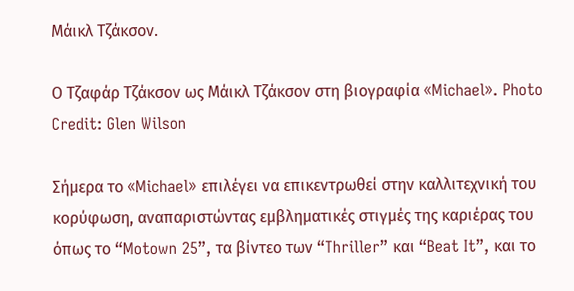Μάικλ Τζάκσον.

Ο Τζαφάρ Τζάκσον ως Μάικλ Τζάκσον στη βιογραφία «Michael». Photo Credit: Glen Wilson

Σήμερα το «Michael» επιλέγει να επικεντρωθεί στην καλλιτεχνική του κορύφωση, αναπαριστώντας εμβληματικές στιγμές της καριέρας του όπως το “Motown 25”, τα βίντεο των “Thriller” και “Beat It”, και το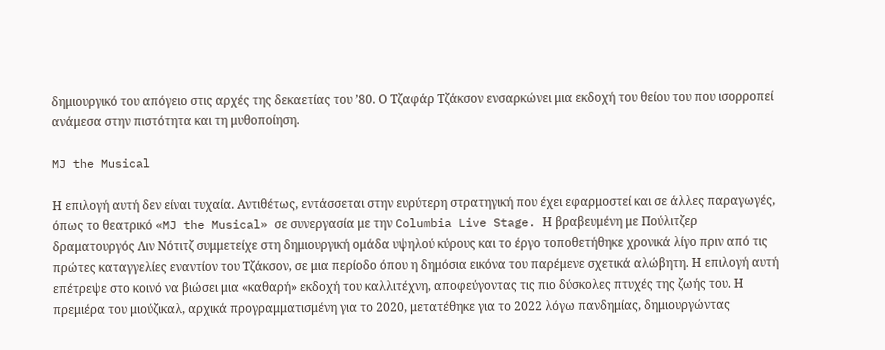δημιουργικό του απόγειο στις αρχές της δεκαετίας του ’80. Ο Τζαφάρ Τζάκσον ενσαρκώνει μια εκδοχή του θείου του που ισορροπεί ανάμεσα στην πιστότητα και τη μυθοποίηση.

MJ the Musical

Η επιλογή αυτή δεν είναι τυχαία. Αντιθέτως, εντάσσεται στην ευρύτερη στρατηγική που έχει εφαρμοστεί και σε άλλες παραγωγές, όπως το θεατρικό «MJ the Musical» σε συνεργασία με την Columbia Live Stage. Η βραβευμένη με Πούλιτζερ δραματουργός Λιν Νότιτζ συμμετείχε στη δημιουργική ομάδα υψηλού κύρους και το έργο τοποθετήθηκε χρονικά λίγο πριν από τις πρώτες καταγγελίες εναντίον του Τζάκσον, σε μια περίοδο όπου η δημόσια εικόνα του παρέμενε σχετικά αλώβητη. Η επιλογή αυτή επέτρεψε στο κοινό να βιώσει μια «καθαρή» εκδοχή του καλλιτέχνη, αποφεύγοντας τις πιο δύσκολες πτυχές της ζωής του. Η πρεμιέρα του μιούζικαλ, αρχικά προγραμματισμένη για το 2020, μετατέθηκε για το 2022 λόγω πανδημίας, δημιουργώντας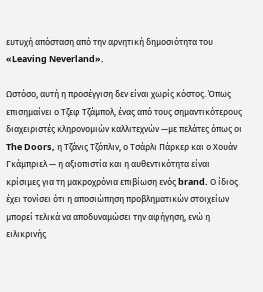ευτυχή απόσταση από την αρνητική δημοσιότητα του «Leaving Neverland».

Ωστόσο, αυτή η προσέγγιση δεν είναι χωρίς κόστος. Όπως επισημαίνει ο Τζεφ Τζάμπολ, ένας από τους σημαντικότερους διαχειριστές κληρονομιών καλλιτεχνών —με πελάτες όπως οι The Doors, η Τζάνις Τζόπλιν, ο Τσάρλι Πάρκερ και ο Χουάν Γκάμπριελ — η αξιοπιστία και η αυθεντικότητα είναι κρίσιμες για τη μακροχρόνια επιβίωση ενός brand. Ο ίδιος έχει τονίσει ότι η αποσιώπηση προβληματικών στοιχείων μπορεί τελικά να αποδυναμώσει την αφήγηση, ενώ η ειλικρινής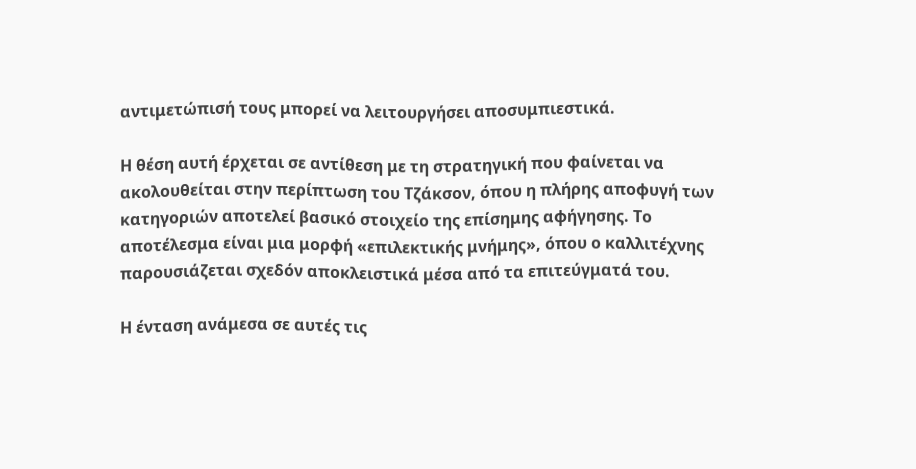αντιμετώπισή τους μπορεί να λειτουργήσει αποσυμπιεστικά.

Η θέση αυτή έρχεται σε αντίθεση με τη στρατηγική που φαίνεται να ακολουθείται στην περίπτωση του Τζάκσον, όπου η πλήρης αποφυγή των κατηγοριών αποτελεί βασικό στοιχείο της επίσημης αφήγησης. Το αποτέλεσμα είναι μια μορφή «επιλεκτικής μνήμης», όπου ο καλλιτέχνης παρουσιάζεται σχεδόν αποκλειστικά μέσα από τα επιτεύγματά του.

Η ένταση ανάμεσα σε αυτές τις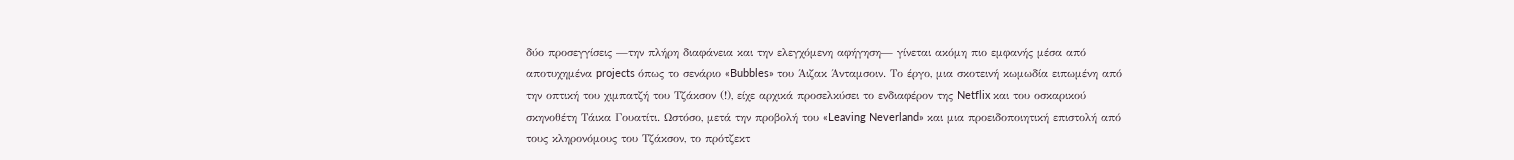δύο προσεγγίσεις —την πλήρη διαφάνεια και την ελεγχόμενη αφήγηση— γίνεται ακόμη πιο εμφανής μέσα από αποτυχημένα projects όπως το σενάριο «Bubbles» του Άιζακ Άνταμσοιν. Το έργο, μια σκοτεινή κωμωδία ειπωμένη από την οπτική του χιμπατζή του Τζάκσον (!), είχε αρχικά προσελκύσει το ενδιαφέρον της Netflix και του οσκαρικού σκηνοθέτη Τάικα Γουατίτι. Ωστόσο, μετά την προβολή του «Leaving Neverland» και μια προειδοποιητική επιστολή από τους κληρονόμους του Τζάκσον, το πρότζεκτ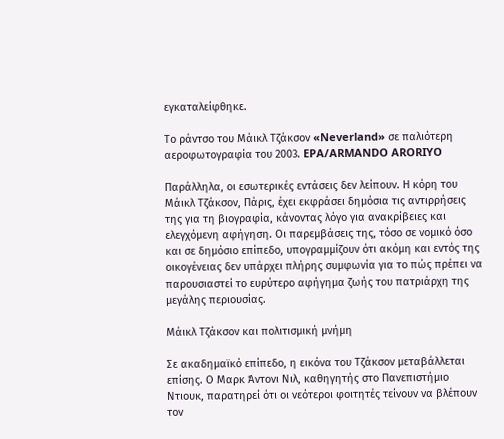εγκαταλείφθηκε.

Το ράντσο του Μάικλ Τζάκσον «Neverland» σε παλιότερη αεροφωτογραφία του 2003. EPA/ARMANDO ARORIYO

Παράλληλα, οι εσωτερικές εντάσεις δεν λείπουν. Η κόρη του Μάικλ Τζάκσον, Πάρις, έχει εκφράσει δημόσια τις αντιρρήσεις της για τη βιογραφία, κάνοντας λόγο για ανακρίβειες και ελεγχόμενη αφήγηση. Οι παρεμβάσεις της, τόσο σε νομικό όσο και σε δημόσιο επίπεδο, υπογραμμίζουν ότι ακόμη και εντός της οικογένειας δεν υπάρχει πλήρης συμφωνία για το πώς πρέπει να παρουσιαστεί το ευρύτερο αφήγημα ζωής του πατριάρχη της μεγάλης περιουσίας.

Μάικλ Τζάκσον και πολιτισμική μνήμη

Σε ακαδημαϊκό επίπεδο, η εικόνα του Τζάκσον μεταβάλλεται επίσης. Ο Μαρκ Άντονι Νιλ, καθηγητής στο Πανεπιστήμιο Ντιουκ, παρατηρεί ότι οι νεότεροι φοιτητές τείνουν να βλέπουν τον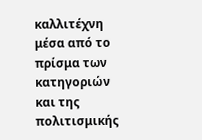καλλιτέχνη μέσα από το πρίσμα των κατηγοριών και της πολιτισμικής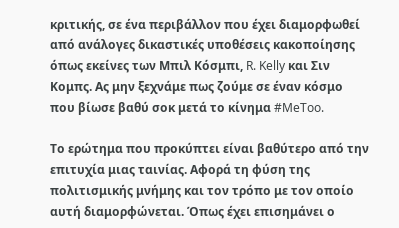κριτικής, σε ένα περιβάλλον που έχει διαμορφωθεί από ανάλογες δικαστικές υποθέσεις κακοποίησης όπως εκείνες των Μπιλ Κόσμπι, R. Kelly και Σιν Κομπς. Ας μην ξεχνάμε πως ζούμε σε έναν κόσμο που βίωσε βαθύ σοκ μετά το κίνημα #MeToo.

Το ερώτημα που προκύπτει είναι βαθύτερο από την επιτυχία μιας ταινίας. Αφορά τη φύση της πολιτισμικής μνήμης και τον τρόπο με τον οποίο αυτή διαμορφώνεται. Όπως έχει επισημάνει ο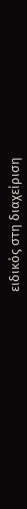ειδικός στη διαχείριση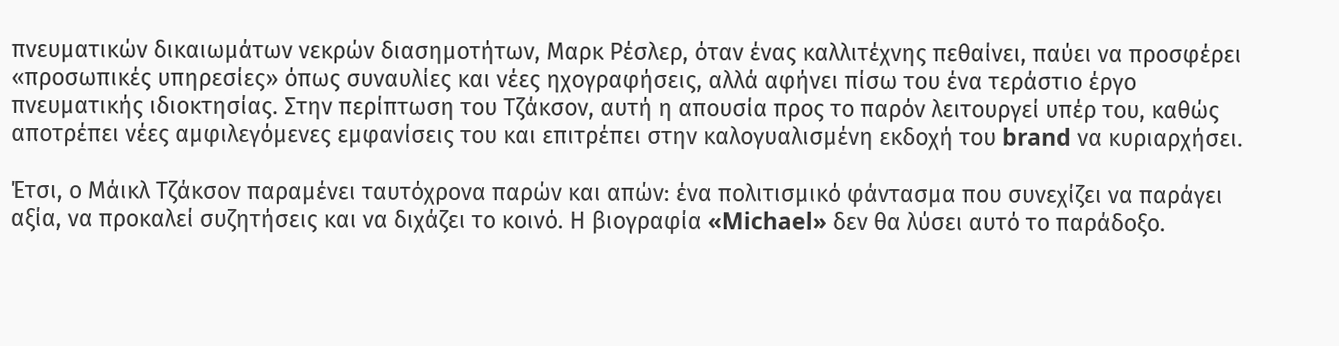πνευματικών δικαιωμάτων νεκρών διασημοτήτων, Μαρκ Ρέσλερ, όταν ένας καλλιτέχνης πεθαίνει, παύει να προσφέρει «προσωπικές υπηρεσίες» όπως συναυλίες και νέες ηχογραφήσεις, αλλά αφήνει πίσω του ένα τεράστιο έργο πνευματικής ιδιοκτησίας. Στην περίπτωση του Τζάκσον, αυτή η απουσία προς το παρόν λειτουργεί υπέρ του, καθώς αποτρέπει νέες αμφιλεγόμενες εμφανίσεις του και επιτρέπει στην καλογυαλισμένη εκδοχή του brand να κυριαρχήσει.

Έτσι, ο Μάικλ Τζάκσον παραμένει ταυτόχρονα παρών και απών: ένα πολιτισμικό φάντασμα που συνεχίζει να παράγει αξία, να προκαλεί συζητήσεις και να διχάζει το κοινό. Η βιογραφία «Michael» δεν θα λύσει αυτό το παράδοξο.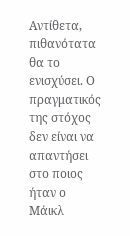Αντίθετα, πιθανότατα θα το ενισχύσει. Ο πραγματικός της στόχος δεν είναι να απαντήσει στο ποιος ήταν ο Μάικλ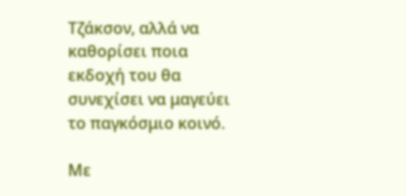Τζάκσον, αλλά να καθορίσει ποια εκδοχή του θα συνεχίσει να μαγεύει το παγκόσμιο κοινό.

Με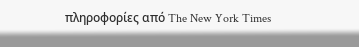πληροφορίες από The New York Times